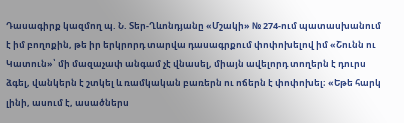Դասագիրք կազմող պ. Ն. Տեր-Ղևոնդյանը «Մշակի» № 274-ում պատասխանում է իմ բողոքին, թե իր երկրորդ տարվա դասագրքում փոփոխելով իմ «Շունն ու Կատուն»՝ մի մազաչափ անգամ չէ վնասել, միայն ավելորդ տողերն է դուրս ձգել, վանկերն է շտկել և ռամկական բառերն ու ոճերն է փոփոխել։ «Եթե հարկ լինի, ասում է, ասածներս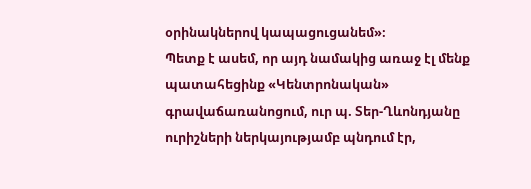օրինակներով կապացուցանեմ»։
Պետք է ասեմ, որ այդ նամակից առաջ էլ մենք պատահեցինք «Կենտրոնական» գրավաճառանոցում, ուր պ. Տեր-Ղևոնդյանը ուրիշների ներկայությամբ պնդում էր,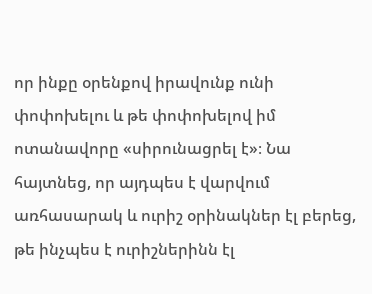որ ինքը օրենքով իրավունք ունի փոփոխելու և թե փոփոխելով իմ ոտանավորը «սիրունացրել է»։ Նա հայտնեց, որ այդպես է վարվում առհասարակ և ուրիշ օրինակներ էլ բերեց, թե ինչպես է ուրիշներինն էլ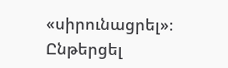«սիրունացրել»։
Ընթերցել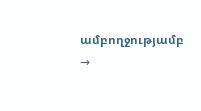ամբողջությամբ →